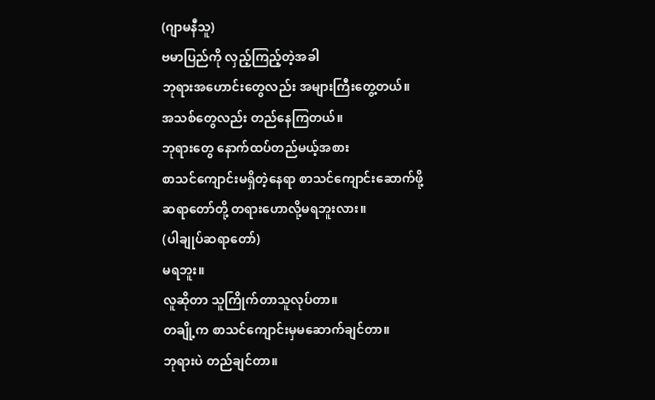(ဂျာမနီသူ)
ဗမာပြည်ကို လှည့်ကြည့်တဲ့အခါ
ဘုရားအဟောင်းတွေလည်း အများကြီးတွေ့တယ်။
အသစ်တွေလည်း တည်နေကြတယ်။
ဘုရားတွေ နောက်ထပ်တည်မယ့်အစား
စာသင်ကျောင်းမရှိတဲ့နေရာ စာသင်ကျောင်းဆောက်ဖို့
ဆရာတော်တို့ တရားဟောလို့မရဘူးလား။
(ပါချုပ်ဆရာတော်)
မရဘူး။
လူဆိုတာ သူကြိုက်တာသူလုပ်တာ။
တချို့က စာသင်ကျောင်းမှမဆောက်ချင်တာ။
ဘုရားပဲ တည်ချင်တာ။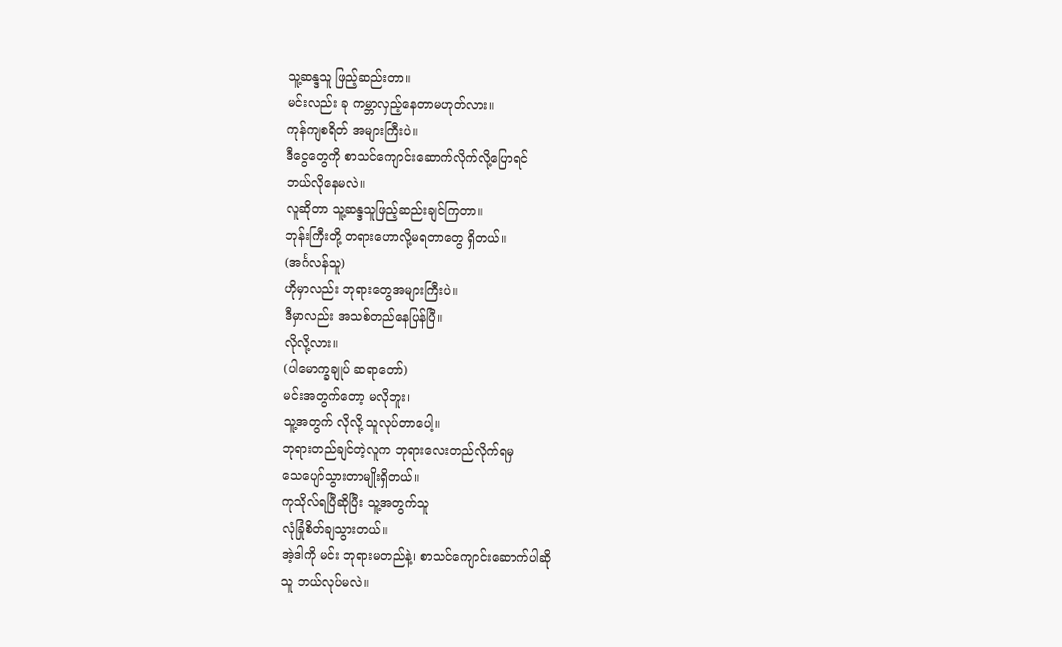သူ့ဆန္ဒသူ ဖြည့်ဆည်းတာ။
မင်းလည်း ခု ကမ္ဘာလှည့်နေတာမဟုတ်လား။
ကုန်ကျစရိတ် အများကြီးပဲ။
ဒီငွေတွေကို စာသင်ကျောင်းဆောက်လိုက်လို့ပြောရင်
ဘယ်လိုနေမလဲ။
လူဆိုတာ သူ့ဆန္ဒသူဖြည့်ဆည်းချင်ကြတာ။
ဘုန်းကြီးတို့ တရားဟောလို့မရတာတွေ ရှိတယ်။
(အင်္ဂလန်သူ)
ဟိုမှာလည်း ဘုရားတွေအများကြီးပဲ။
ဒီမှာလည်း အသစ်တည်နေပြန်ပြီ။
လိုလို့လား။
(ပါမောက္ခချုပ် ဆရာတော်)
မင်းအတွက်တော့ မလိုဘူး၊
သူ့အတွက် လိုလို့ သူလုပ်တာပေါ့။
ဘုရားတည်ချင်တဲ့လူက ဘုရားလေးတည်လိုက်ရမှ
သေပျော်သွားတာမျိုးရှိတယ်။
ကုသိုလ်ရပြီဆိုပြီး သူ့အတွက်သူ
လုံခြုံစိတ်ချသွားတယ်။
အဲ့ဒါကို မင်း ဘုရားမတည်နဲ့၊ စာသင်ကျောင်းဆောက်ပါဆို
သူ ဘယ်လုပ်မလဲ။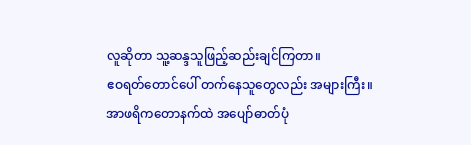လူဆိုတာ သူ့ဆန္ဒသူဖြည့်ဆည်းချင်ကြတာ။
ဧဝရတ်တောင်ပေါ် တက်နေသူတွေလည်း အများကြီး။
အာဖရိကတောနက်ထဲ အပျော်ဓာတ်ပုံ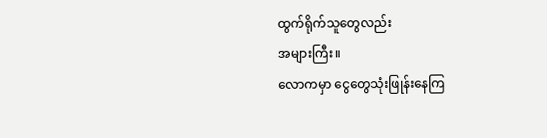ထွက်ရိုက်သူတွေလည်း
အများကြီး။
လောကမှာ ငွေတွေသုံးဖြုန်းနေကြ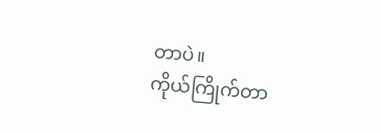တာပဲ။
ကိုယ်ကြိုက်တာ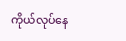ကိုယ်လုပ်နေ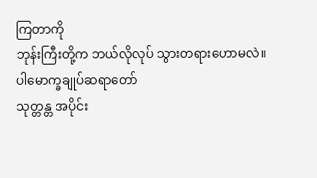ကြတာကို
ဘုန်းကြီးတို့က ဘယ်လိုလုပ် သွားတရားဟောမလဲ။
ပါမောက္ခချုပ်ဆရာတော်
သုတ္တန္တ အပိုင်း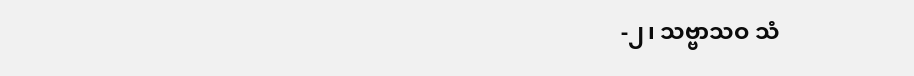-၂၊ သဗ္ဗာသဝ သံ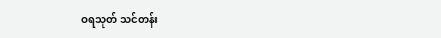ဝရသုတ် သင်တန်း